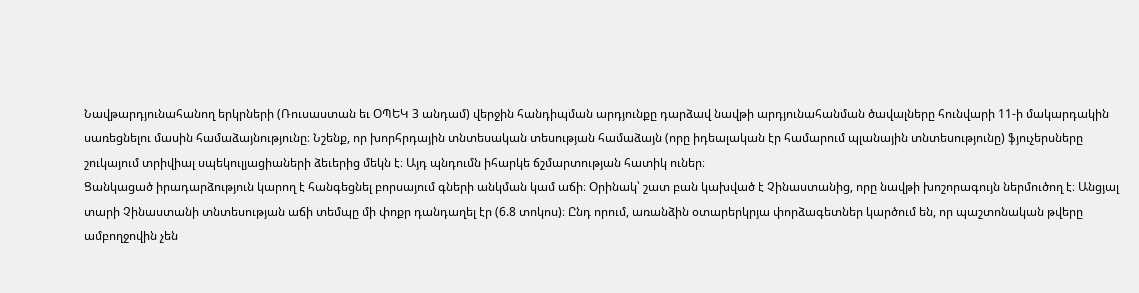Նավթարդյունահանող երկրների (Ռուսաստան եւ ՕՊԵԿ 3 անդամ) վերջին հանդիպման արդյունքը դարձավ նավթի արդյունահանման ծավալները հունվարի 11-ի մակարդակին սառեցնելու մասին համաձայնությունը։ Նշենք, որ խորհրդային տնտեսական տեսության համաձայն (որը իդեալական էր համարում պլանային տնտեսությունը) ֆյուչերսները շուկայում տրիվիալ սպեկուլյացիաների ձեւերից մեկն է։ Այդ պնդումն իհարկե ճշմարտության հատիկ ուներ։
Ցանկացած իրադարձություն կարող է հանգեցնել բորսայում գների անկման կամ աճի։ Օրինակ՝ շատ բան կախված է Չինաստանից, որը նավթի խոշորագույն ներմուծող է։ Անցյալ տարի Չինաստանի տնտեսության աճի տեմպը մի փոքր դանդաղել էր (6.8 տոկոս)։ Ընդ որում, առանձին օտարերկրյա փորձագետներ կարծում են, որ պաշտոնական թվերը ամբողջովին չեն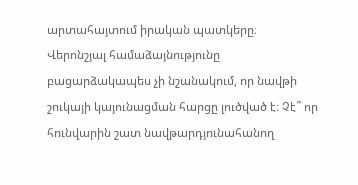արտահայտում իրական պատկերը։
Վերոնշյալ համաձայնությունը բացարձակապես չի նշանակում, որ նավթի շուկայի կայունացման հարցը լուծված է։ Չէ՞ որ հունվարին շատ նավթարդյունահանող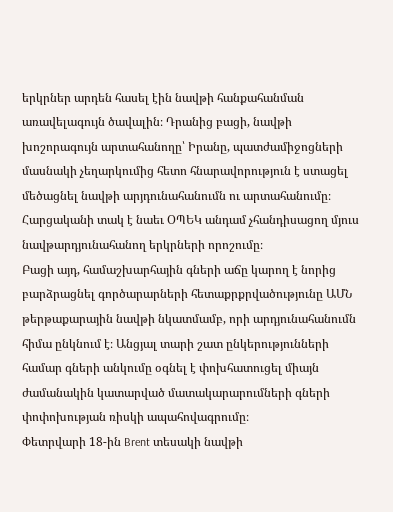երկրներ արդեն հասել էին նավթի հանքահանման առավելագույն ծավալին։ Դրանից բացի, նավթի խոշորագույն արտահանողը՝ Իրանը, պատժամիջոցների մասնակի չեղարկումից հետո հնարավորություն է ստացել մեծացնել նավթի արյդունահանումն ու արտահանումը։ Հարցականի տակ է նաեւ ՕՊԵԿ անդամ չհանդիսացող մյուս նավթարդյունահանող երկրների որոշումը։
Բացի այդ, համաշխարհային գների աճը կարող է նորից բարձրացնել գործարարների հետաքրքրվածությունը ԱՄՆ թերթաքարային նավթի նկատմամբ, որի արդյունահանումն հիմա ընկնում է։ Անցյալ տարի շատ ընկերությունների համար գների անկումը օգնել է փոխհատուցել միայն ժամանակին կատարված մատակարարումների գների փոփոխության ռիսկի ապահովագրումը։
Փետրվարի 18-ին Brent տեսակի նավթի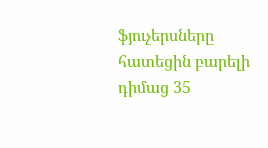ֆյուչերսները հատեցին բարելի դիմաց 35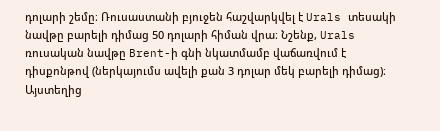դոլարի շեմը։ Ռուսաստանի բյուջեն հաշվարկվել է Urals տեսակի նավթը բարելի դիմաց 50 դոլարի հիման վրա։ Նշենք, Urals ռուսական նավթը Brent-ի գնի նկատմամբ վաճառվում է դիսքոնթով (ներկայումս ավելի քան 3 դոլար մեկ բարելի դիմաց)։ Այստեղից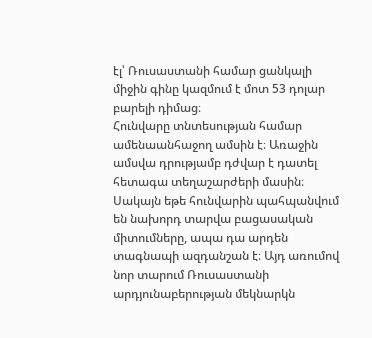էլ՝ Ռուսաստանի համար ցանկալի միջին գինը կազմում է մոտ 53 դոլար բարելի դիմաց։
Հունվարը տնտեսության համար ամենաանհաջող ամսին է։ Առաջին ամսվա դրությամբ դժվար է դատել հետագա տեղաշարժերի մասին։ Սակայն եթե հունվարին պահպանվում են նախորդ տարվա բացասական միտումները, ապա դա արդեն տագնապի ազդանշան է։ Այդ առումով նոր տարում Ռուսաստանի արդյունաբերության մեկնարկն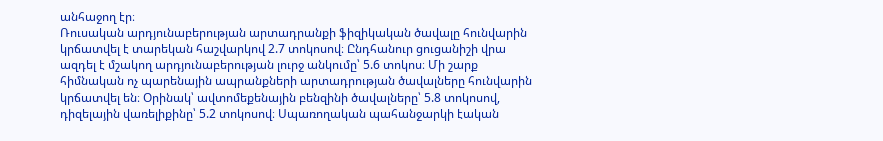անհաջող էր։
Ռուսական արդյունաբերության արտադրանքի ֆիզիկական ծավալը հունվարին կրճատվել է տարեկան հաշվարկով 2.7 տոկոսով։ Ընդհանուր ցուցանիշի վրա ազդել է մշակող արդյունաբերության լուրջ անկումը՝ 5.6 տոկոս։ Մի շարք հիմնական ոչ պարենային ապրանքների արտադրության ծավալները հունվարին կրճատվել են։ Օրինակ՝ ավտոմեքենային բենզինի ծավալները՝ 5.8 տոկոսով, դիզելային վառելիքինը՝ 5.2 տոկոսով։ Սպառողական պահանջարկի էական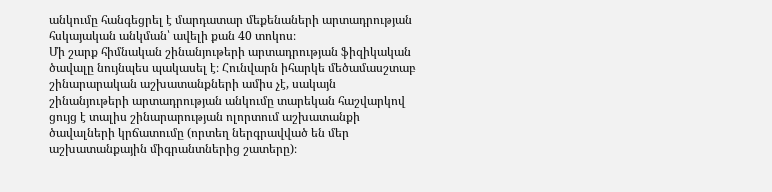անկումը հանգեցրել է մարդատար մեքենաների արտադրության հսկայական անկման՝ ավելի քան 40 տոկոս։
Մի շարք հիմնական շինանյութերի արտադրության ֆիզիկական ծավալը նույնպես պակասել է։ Հունվարն իհարկե մեծամասշտաբ շինարարական աշխատանքների ամիս չէ, սակայն շինանյութերի արտադրության անկումը տարեկան հաշվարկով ցույց է տալիս շինարարության ոլորտում աշխատանքի ծավալների կրճատումը (որտեղ ներգրավված են մեր աշխատանքային միգրանտներից շատերը)։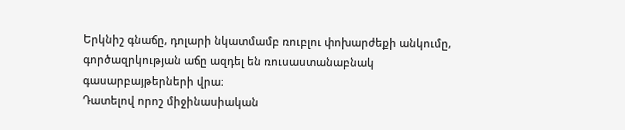Երկնիշ գնաճը, դոլարի նկատմամբ ռուբլու փոխարժեքի անկումը, գործազրկության աճը ազդել են ռուսաստանաբնակ գասարբայթերների վրա։
Դատելով որոշ միջինասիական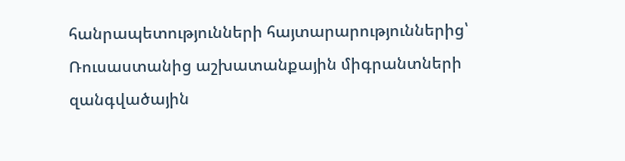հանրապետությունների հայտարարություններից՝ Ռուսաստանից աշխատանքային միգրանտների զանգվածային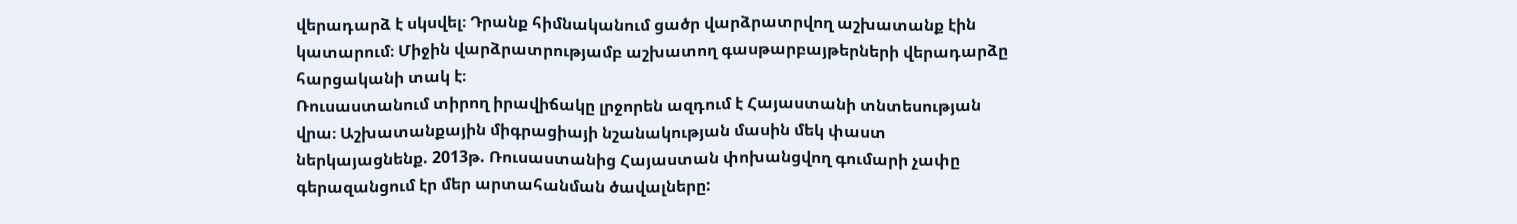վերադարձ է սկսվել։ Դրանք հիմնականում ցածր վարձրատրվող աշխատանք էին կատարում։ Միջին վարձրատրությամբ աշխատող գասթարբայթերների վերադարձը հարցականի տակ է։
Ռուսաստանում տիրող իրավիճակը լրջորեն ազդում է Հայաստանի տնտեսության վրա։ Աշխատանքային միգրացիայի նշանակության մասին մեկ փաստ ներկայացնենք. 2013թ. Ռուսաստանից Հայաստան փոխանցվող գումարի չափը գերազանցում էր մեր արտահանման ծավալները: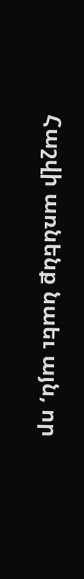Հաշվի առնենք նաեւ այն, որ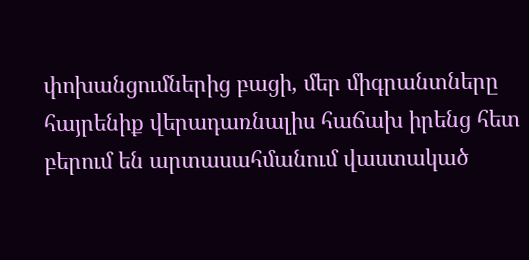փոխանցումներից բացի, մեր միգրանտները հայրենիք վերադառնալիս հաճախ իրենց հետ բերում են արտասահմանում վաստակած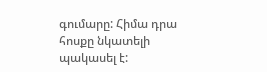գումարը: Հիմա դրա հոսքը նկատելի պակասել է: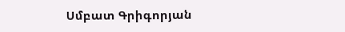Սմբատ Գրիգորյան